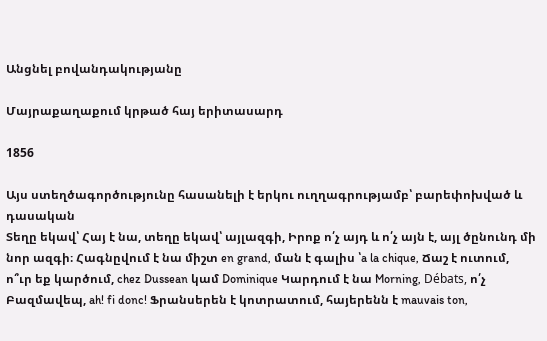Անցնել բովանդակությանը

Մայրաքաղաքում կրթած հայ երիտասարդ

1856

Այս ստեղծագործությունը հասանելի է երկու ուղղագրությամբ՝ բարեփոխված և դասական
Տեղը եկավ՝ Հայ է նա, տեղը եկավ՝ այլազգի, Իրոք ո՛չ այդ և ո՛չ այն է, այլ ծընունդ մի նոր ազգի։ Հագնըվում է նա միշտ en grand, ման է գալիս ՝a la chique, Ճաշ է ուտում, ո՞ւր եք կարծում, chez Dussean կամ Dominique Կարդում է նա Morning, Débats, ո՛չ Բազմավեպ, ah! fi donc! Ֆրանսերեն է կոտրատում, հայերենն է mauvais ton,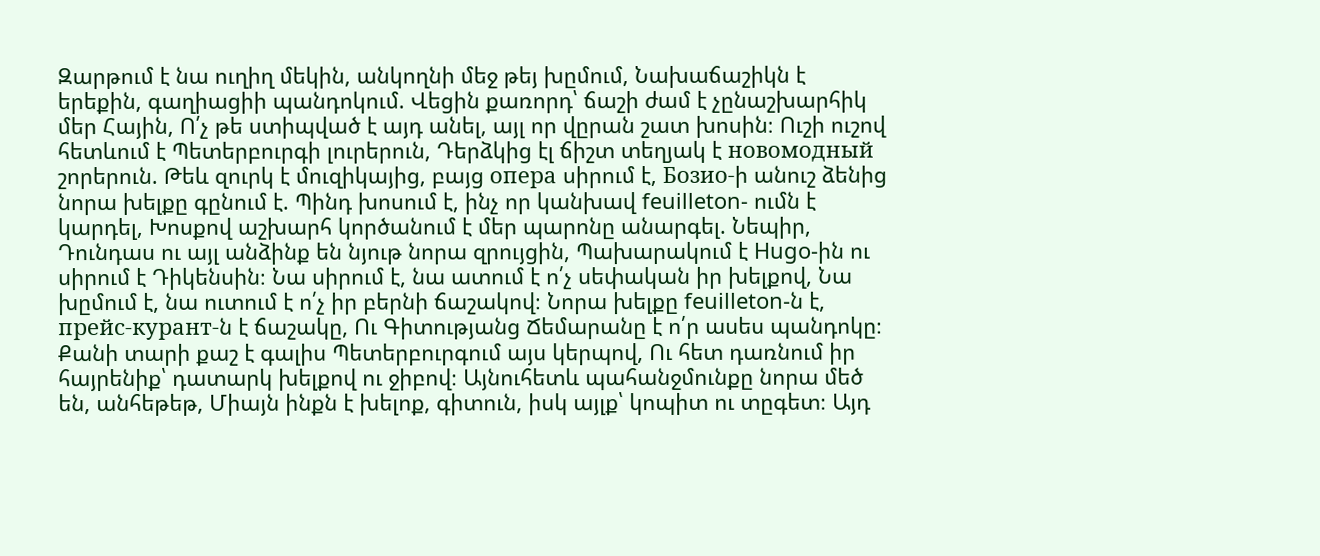Զարթում է նա ուղիղ մեկին, անկողնի մեջ թեյ խըմում, Նախաճաշիկն է երեքին, գաղիացիի պանդոկում. Վեցին քառորդ՝ ճաշի ժամ է չընաշխարհիկ մեր Հային, Ո՛չ թե ստիպված է այդ անել, այլ որ վըրան շատ խոսին։ Ուշի ուշով հետևում է Պետերբուրգի լուրերուն, Դերձկից էլ ճիշտ տեղյակ է новомодный շորերուն. Թեև զուրկ է մուզիկայից, բայց опера սիրում է, Бозио-ի անուշ ձենից նորա խելքը գընում է. Պինդ խոսում է, ինչ որ կանխավ feuilleton- ումն է կարդել, Խոսքով աշխարհ կործանում է մեր պարոնը անարգել. Նեպիր, Դունդաս ու այլ անձինք են նյութ նորա զրույցին, Պախարակում է Hugo-ին ու սիրում է Դիկենսին։ Նա սիրում է, նա ատում է ո՛չ սեփական իր խելքով, Նա խըմում է, նա ուտում է ո՛չ իր բերնի ճաշակով։ Նորա խելքը feuilleton-ն է, прейс-курант-ն է ճաշակը, Ու Գիտությանց Ճեմարանը է ո՛ր ասես պանդոկը։ Քանի տարի քաշ է գալիս Պետերբուրգում այս կերպով, Ու հետ դառնում իր հայրենիք՝ դատարկ խելքով ու ջիբով։ Այնուհետև պահանջմունքը նորա մեծ են, անհեթեթ, Միայն ինքն է խելոք, գիտուն, իսկ այլք՝ կոպիտ ու տըգետ։ Այդ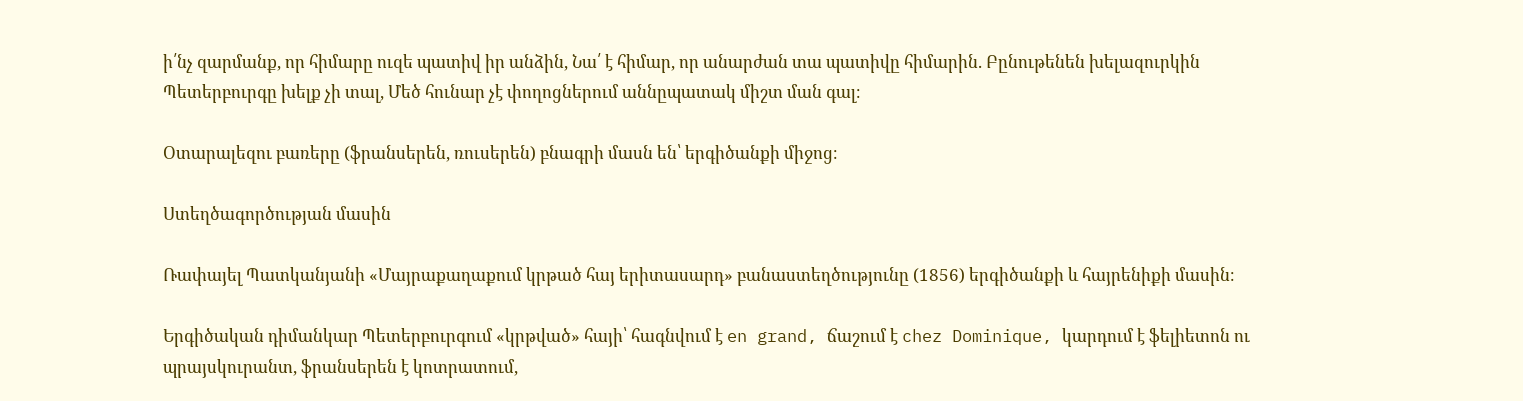ի՛նչ զարմանք, որ հիմարը ուզե պատիվ իր անձին, Նա՛ է հիմար, որ անարժան տա պատիվը հիմարին. Բընութենեն խելազուրկին Պետերբուրգը խելք չի տալ, Մեծ հունար չէ փողոցներում աննըպատակ միշտ ման գալ։

Օտարալեզու բառերը (ֆրանսերեն, ռուսերեն) բնագրի մասն են՝ երգիծանքի միջոց։

Ստեղծագործության մասին

Ռափայել Պատկանյանի «Մայրաքաղաքում կրթած հայ երիտասարդ» բանաստեղծությունը (1856) երգիծանքի և հայրենիքի մասին։

Երգիծական դիմանկար Պետերբուրգում «կրթված» հայի՝ հագնվում է en grand, ճաշում է chez Dominique, կարդում է ֆելիետոն ու պրայսկուրանտ, ֆրանսերեն է կոտրատում,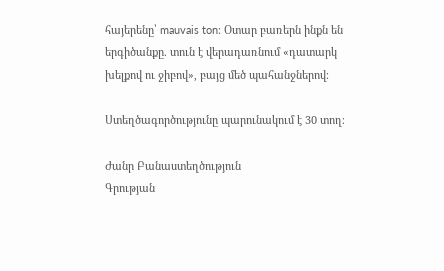հայերենը՝ mauvais ton։ Օտար բառերն ինքն են երգիծանքը. տուն է վերադառնում «դատարկ խելքով ու ջիբով», բայց մեծ պահանջներով։

Ստեղծագործությունը պարունակում է 30 տող։

Ժանր Բանաստեղծություն
Գրության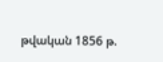թվական 1856 թ.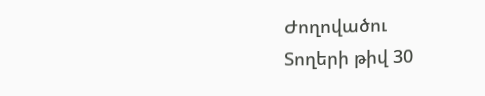Ժողովածու
Տողերի թիվ 30